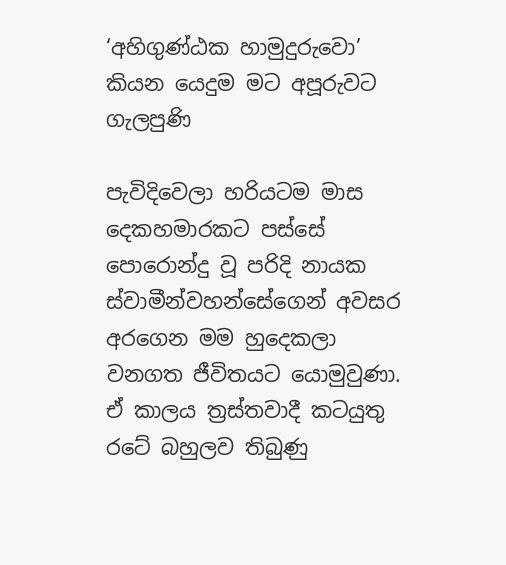‘අහිගුණ්‌ඨක හාමුදුරුවො’ කියන යෙදුම මට අපූරුවට ගැලපුණි

පැවිදිවෙලා හරියටම මාස දෙකහමාරකට පස්‌සේ පොරොන්දු වූ පරිදි නායක ස්‌වාමීන්වහන්සේගෙන් අවසර අරගෙන මම හුදෙකලා වනගත ජීවිතයට යොමුවුණා. ඒ කාලය ත්‍රස්‌තවාදී කටයුතු රටේ බහුලව තිබුණු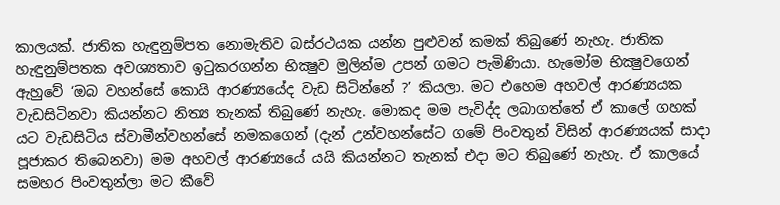කාලයක්‌. ජාතික හැඳුනුම්පත නොමැතිව බස්‌රථයක යන්න පුළුවන් කමක්‌ තිබුණේ නැහැ. ජාතික හැඳුනුම්පතක අවශ්‍යතාව ඉටුකරගන්න භික්‍ෂුව මුලින්ම උපන් ගමට පැමිණියා. හැමෝම භික්‍ෂුවගෙන් ඇහුවේ ‘ඔබ වහන්සේ කොයි ආරණ්‍යයේද වැඩ සිටින්නේ ?’ කියලා. මට එහෙම අහවල් ආරණ්‍යයක වැඩසිටිනවා කියන්නට නිත්‍ය තැනක්‌ තිබුණේ නැහැ. මොකද මම පැවිද්ද ලබාගත්තේ ඒ කාලේ ගහක්‌ යට වැඩසිටිය ස්‌වාමීන්වහන්සේ නමකගෙන් (දැන් උන්වහන්සේට ගමේ පිංවතුන් විසින් ආරණ්‍යයක්‌ සාදා පූජාකර තිබෙනවා) මම අහවල් ආරණ්‍යයේ යයි කියන්නට තැනක්‌ එදා මට තිබුණේ නැහැ. ඒ කාලයේ සමහර පිංවතුන්ලා මට කීවේ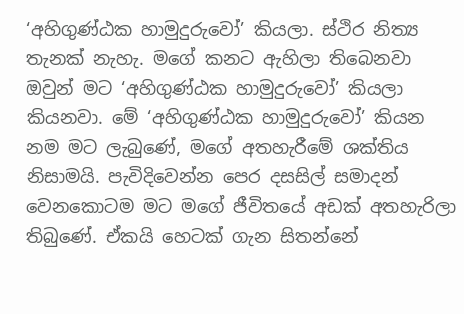‘අහිගුණ්‌ඨක හාමුදුරුවෝ’ කියලා. ස්‌ථිර නිත්‍ය තැනක්‌ නැහැ. මගේ කනට ඇහිලා තිබෙනවා ඔවුන් මට ‘අහිගුණ්‌ඨක හාමුදුරුවෝ’ කියලා කියනවා. මේ ‘අහිගුණ්‌ඨක හාමුදුරුවෝ’ කියන නම මට ලැබුණේ, මගේ අතහැරීමේ ශක්‌තිය නිසාමයි. පැවිදිවෙන්න පෙර දසසිල් සමාදන් වෙනකොටම මට මගේ ජීවිතයේ අඩක්‌ අතහැරිලා තිබුණේ. ඒකයි හෙටක්‌ ගැන සිතන්නේ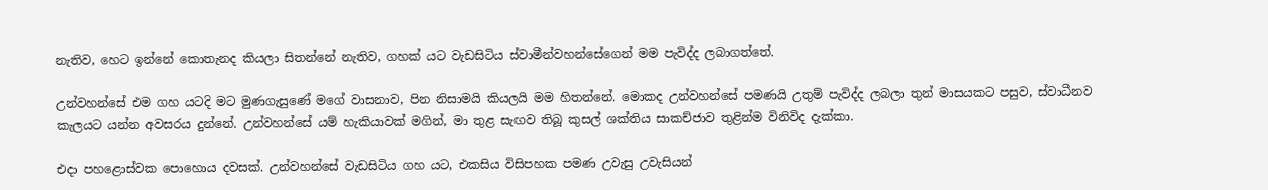නැතිව, හෙට ඉන්නේ කොතැනද කියලා සිතන්නේ නැතිව, ගහක්‌ යට වැඩසිටිය ස්‌වාමීන්වහන්සේගෙන් මම පැවිද්ද ලබාගත්තේ.

උන්වහන්සේ එම ගහ යටදි මට මුණගැසුණේ මගේ වාසනාව, පින නිසාමයි කියලයි මම හිතන්නේ. මොකද උන්වහන්සේ පමණයි උතුම් පැවිද්ද ලබලා තුන් මාසයකට පසුව, ස්‌වාධීනව කැලයට යන්න අවසරය දුන්නේ. උන්වහන්සේ යම් හැකියාවක්‌ මගින්, මා තුළ සැඟව තිබූ කුසල් ශක්‌තිය සාකච්ජාව තුළින්ම විනිවිද දැක්‌කා.

එදා පහළොස්‌වක පොහොය දවසක්‌. උන්වහන්සේ වැඩසිටිය ගහ යට, එකසිය විසිපහක පමණ උවැසු උවැසියන්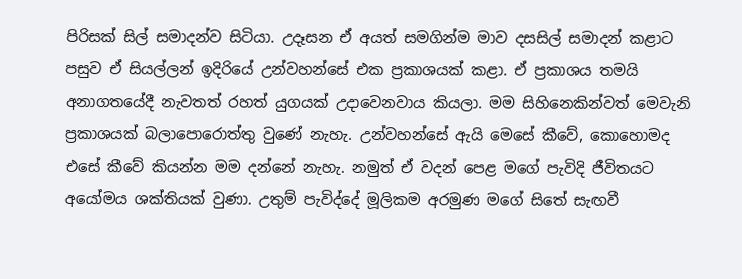පිරිසක්‌ සිල් සමාදන්ව සිටියා. උදෑසන ඒ අයත් සමගින්ම මාව දසසිල් සමාදන් කළාට පසුව ඒ සියල්ලන් ඉදිරියේ උන්වහන්සේ එක ප්‍රකාශයක්‌ කළා. ඒ ප්‍රකාශය තමයි අනාගතයේදී නැවතත් රහත් යුගයක්‌ උදාවෙනවාය කියලා. මම සිහිනෙකින්වත් මෙවැනි ප්‍රකාශයක්‌ බලාපොරොත්තු වුණේ නැහැ. උන්වහන්සේ ඇයි මෙසේ කීවේ, කොහොමද එසේ කීවේ කියන්න මම දන්නේ නැහැ. නමුත් ඒ වදන් පෙළ මගේ පැවිදි ජීවිතයට අයෝමය ශක්‌තියක්‌ වුණා. උතුම් පැවිද්දේ මූලිකම අරමුණ මගේ සිතේ සැඟවී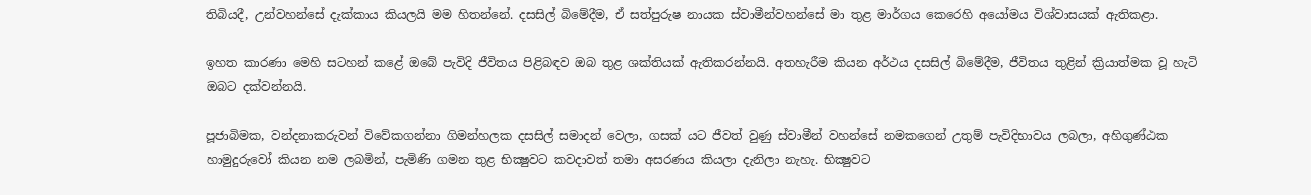තිබියදී, උන්වහන්සේ දැක්‌කාය කියලයි මම හිතන්නේ. දසසිල් බිමේදීම, ඒ සත්පුරුෂ නායක ස්‌වාමීන්වහන්සේ මා තුළ මාර්ගය කෙරෙහි අයෝමය විශ්වාසයක්‌ ඇතිකළා.

ඉහත කාරණා මෙහි සටහන් කළේ ඔබේ පැවිදි ජීවිතය පිළිබඳව ඔබ තුළ ශක්‌තියක්‌ ඇතිකරන්නයි. අතහැරීම කියන අර්ථය දසසිල් බිමේදීම, ජීවිතය තුළින් ක්‍රියාත්මක වූ හැටි ඔබට දක්‌වන්නයි.

පූජාබිමක, වන්දනාකරුවන් විවේකගන්නා ගිමන්හලක දසසිල් සමාදන් වෙලා, ගසක්‌ යට ජීවත් වුණු ස්‌වාමීන් වහන්සේ නමකගෙන් උතුම් පැවිදිභාවය ලබලා, අහිගුණ්‌ඨක හාමුදුරුවෝ කියන නම ලබමින්, පැමිණි ගමන තුළ භික්‍ෂුවට කවදාවත් තමා අසරණය කියලා දැනිලා නැහැ. භික්‍ෂුවට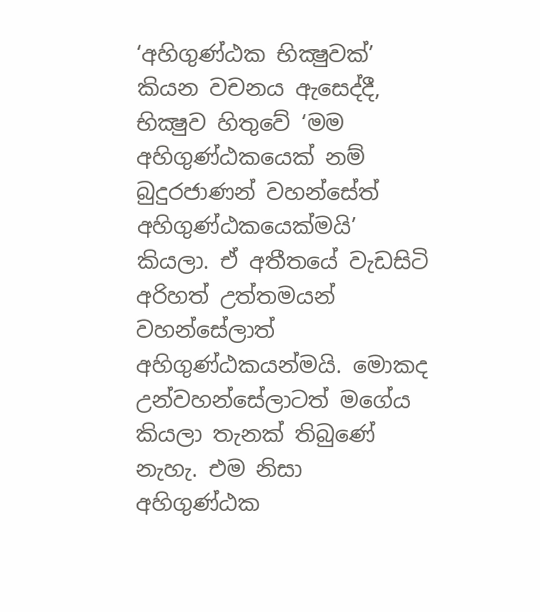‘අහිගුණ්‌ඨක භික්‍ෂුවක්‌’ කියන වචනය ඇසෙද්දී, භික්‍ෂුව හිතුවේ ‘මම අහිගුණ්‌ඨකයෙක්‌ නම් බුදුරජාණන් වහන්සේත් අහිගුණ්‌ඨකයෙක්‌මයි’ කියලා. ඒ අතීතයේ වැඩසිටි අරිහත් උත්තමයන් වහන්සේලාත් අහිගුණ්‌ඨකයන්මයි. මොකද උන්වහන්සේලාටත් මගේය කියලා තැනක්‌ තිබුණේ නැහැ. එම නිසා අහිගුණ්‌ඨක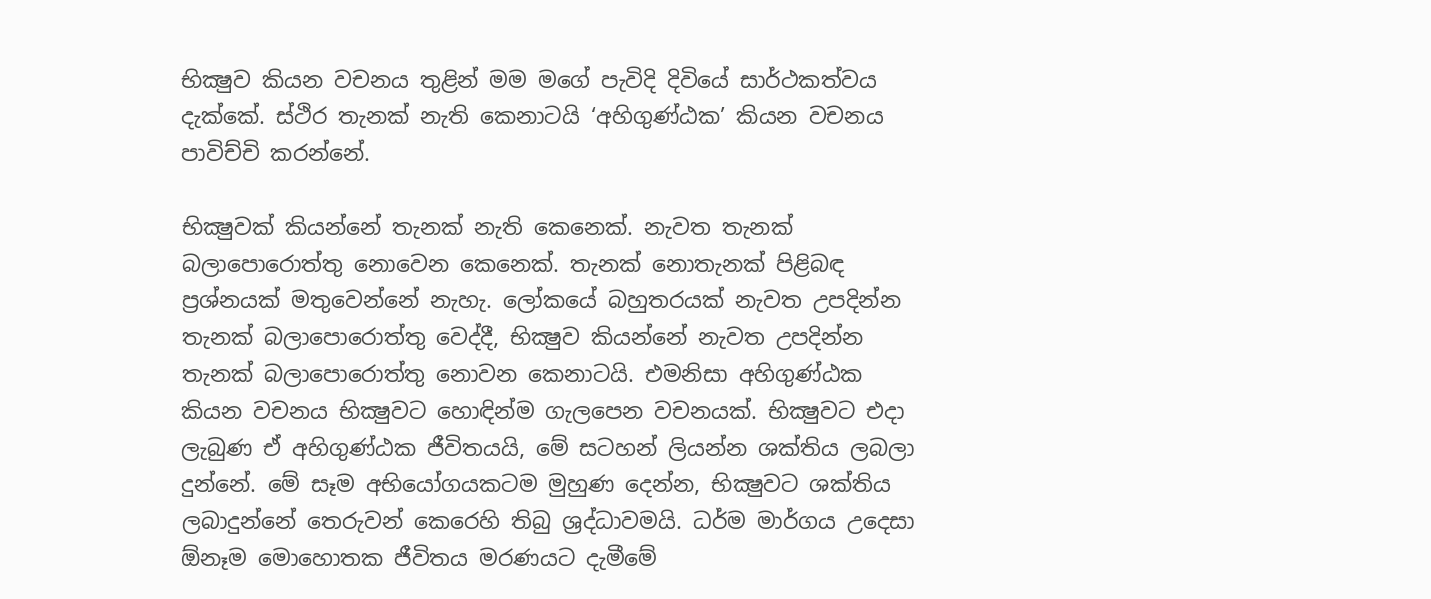භික්‍ෂුව කියන වචනය තුළින් මම මගේ පැවිදි දිවියේ සාර්ථකත්වය දැක්‌කේ. ස්‌ථිර තැනක්‌ නැති කෙනාටයි ‘අහිගුණ්‌ඨක’ කියන වචනය පාවිච්චි කරන්නේ.

භික්‍ෂුවක්‌ කියන්නේ තැනක්‌ නැති කෙනෙක්‌. නැවත තැනක්‌ බලාපොරොත්තු නොවෙන කෙනෙක්‌. තැනක්‌ නොතැනක්‌ පිළිබඳ ප්‍රශ්නයක්‌ මතුවෙන්නේ නැහැ. ලෝකයේ බහුතරයක්‌ නැවත උපදින්න තැනක්‌ බලාපොරොත්තු වෙද්දී, භික්‍ෂුව කියන්නේ නැවත උපදින්න තැනක්‌ බලාපොරොත්තු නොවන කෙනාටයි. එමනිසා අහිගුණ්‌ඨක කියන වචනය භික්‍ෂුවට හොඳින්ම ගැලපෙන වචනයක්‌. භික්‍ෂුවට එදා ලැබුණ ඒ අහිගුණ්‌ඨක ජීවිතයයි, මේ සටහන් ලියන්න ශක්‌තිය ලබලා දුන්නේ. මේ සෑම අභියෝගයකටම මුහුණ දෙන්න, භික්‍ෂුවට ශක්‌තිය ලබාදුන්නේ තෙරුවන් කෙරෙහි තිබු ශ්‍රද්ධාවමයි. ධර්ම මාර්ගය උදෙසා ඕනෑම මොහොතක ජීවිතය මරණයට දැමීමේ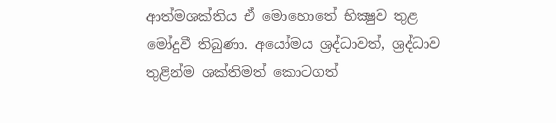ආත්මශක්‌තිය ඒ මොහොතේ භික්‍ෂුව තුළ මෝදුවී තිබුණා. අයෝමය ශ්‍රද්ධාවත්, ශ්‍රද්ධාව තුළින්ම ශක්‌තිමත් කොටගත්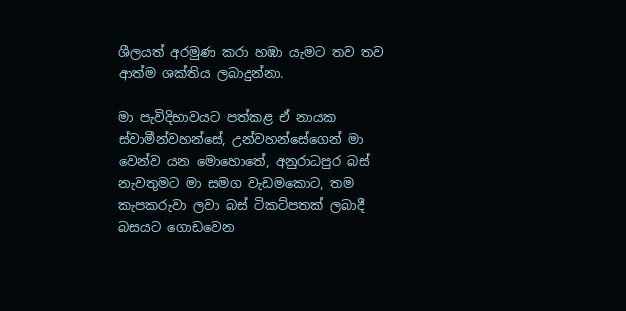ශීලයත් අරමුණ කරා හඹා යැමට තව තව ආත්ම ශක්‌තිය ලබාදුන්නා.

මා පැවිදිභාවයට පත්කළ ඒ නායක ස්‌වාමීන්වහන්සේ, උන්වහන්සේගෙන් මා වෙන්ව යන මොහොතේ, අනුරාධපුර බස්‌ නැවතුමට මා සමග වැඩමකොට, තම කැපකරුවා ලවා බස්‌ ටිකට්‌පතක්‌ ලබාදී බසයට ගොඩවෙන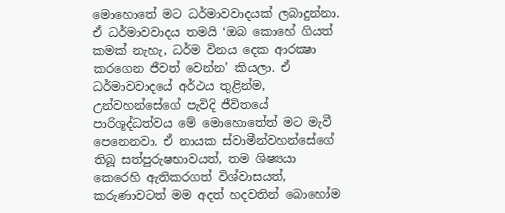මොහොතේ මට ධර්මාවවාදයක්‌ ලබාදුන්නා. ඒ ධර්මාවවාදය තමයි ‘ඔබ කොහේ ගියත් කමක්‌ නැහැ, ධර්ම විනය දෙක ආරක්‍ෂා කරගෙන ජීවත් වෙන්න’ කියලා. ඒ ධර්මාවවාදයේ අර්ථය තුළින්ම, උන්වහන්සේගේ පැවිදි ජීවිතයේ පාරිශූද්ධත්වය මේ මොහොතේත් මට මැවී පෙනෙනවා. ඒ නායක ස්‌වාමීන්වහන්සේගේ තිබූ සත්පුරුෂභාවයත්, තම ශිෂ්‍යයා කෙරෙහි ඇතිකරගත් විශ්වාසයත්, කරුණාවටත් මම අදත් හදවතින් බොහෝම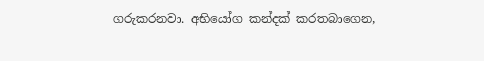ගරුකරනවා. අභියෝග කන්දක්‌ කරතබාගෙන,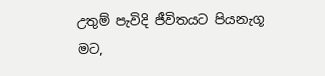උතුම් පැවිදි ජීවිතයට පියනැගූ මට,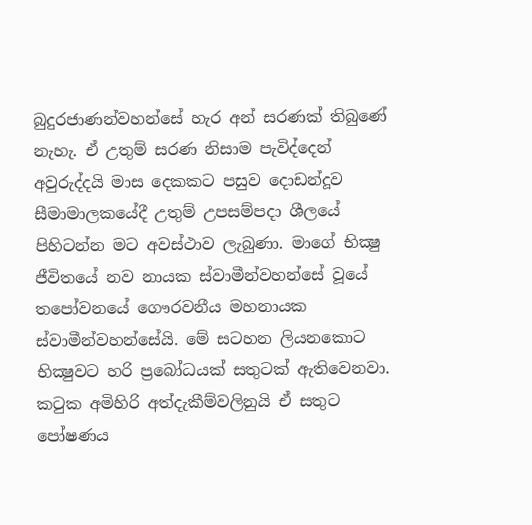බුදුරජාණන්වහන්සේ හැර අන් සරණක්‌ තිබුණේ නැහැ. ඒ උතුම් සරණ නිසාම පැවිද්දෙන් අවුරුද්දයි මාස දෙකකට පසුව දොඩන්දූව සීමාමාලකයේදී උතුම් උපසම්පදා ශීලයේ පිහිටන්න මට අවස්‌ථාව ලැබුණා. මාගේ භික්‍ෂු ජීවිතයේ නව නායක ස්‌වාමීන්වහන්සේ වූයේ තපෝවනයේ ගෞරවනීය මහනායක ස්‌වාමීන්වහන්සේයි. මේ සටහන ලියනකොට භික්‍ෂුවට හරි ප්‍රබෝධයක්‌ සතුටක්‌ ඇතිවෙනවා. කටුක අමිහිරි අත්දැකීම්වලිනුයි ඒ සතුට පෝෂණය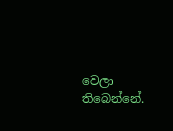වෙලා තිබෙන්නේ.